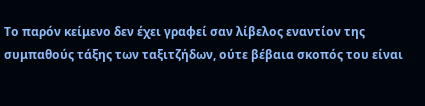Το παρόν κείμενο δεν έχει γραφεί σαν λίβελος εναντίον της συμπαθούς τάξης των ταξιτζήδων, ούτε βέβαια σκοπός του είναι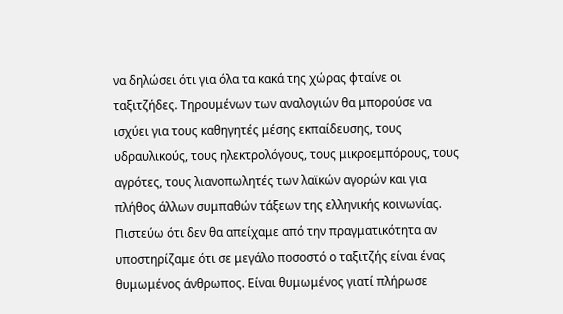να δηλώσει ότι για όλα τα κακά της χώρας φταίνε οι ταξιτζήδες. Τηρουμένων των αναλογιών θα μπορούσε να ισχύει για τους καθηγητές μέσης εκπαίδευσης, τους υδραυλικούς, τους ηλεκτρολόγους, τους μικροεμπόρους, τους αγρότες, τους λιανοπωλητές των λαϊκών αγορών και για πλήθος άλλων συμπαθών τάξεων της ελληνικής κοινωνίας.
Πιστεύω ότι δεν θα απείχαμε από την πραγματικότητα αν υποστηρίζαμε ότι σε μεγάλο ποσοστό ο ταξιτζής είναι ένας θυμωμένος άνθρωπος. Είναι θυμωμένος γιατί πλήρωσε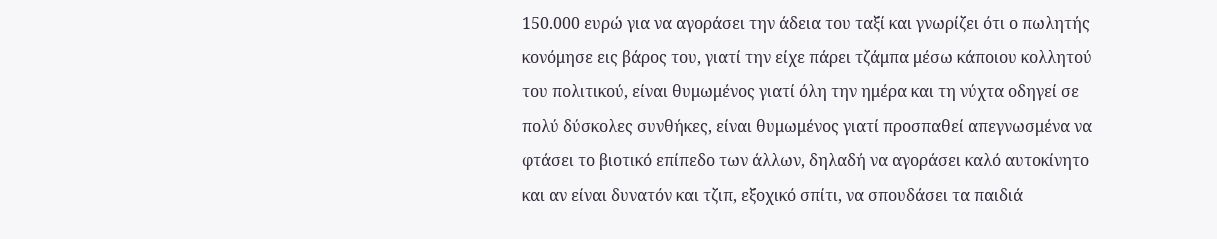150.000 ευρώ για να αγοράσει την άδεια του ταξί και γνωρίζει ότι ο πωλητής κονόμησε εις βάρος του, γιατί την είχε πάρει τζάμπα μέσω κάποιου κολλητού του πολιτικού, είναι θυμωμένος γιατί όλη την ημέρα και τη νύχτα οδηγεί σε πολύ δύσκολες συνθήκες, είναι θυμωμένος γιατί προσπαθεί απεγνωσμένα να φτάσει το βιοτικό επίπεδο των άλλων, δηλαδή να αγοράσει καλό αυτοκίνητο και αν είναι δυνατόν και τζιπ, εξοχικό σπίτι, να σπουδάσει τα παιδιά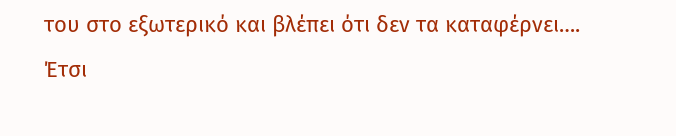του στο εξωτερικό και βλέπει ότι δεν τα καταφέρνει….
Έτσι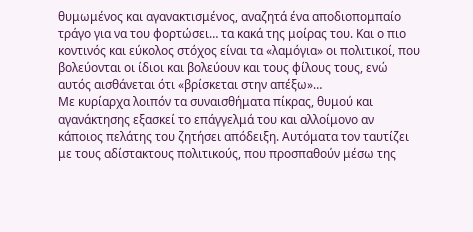θυμωμένος και αγανακτισμένος, αναζητά ένα αποδιοπομπαίο τράγο για να του φορτώσει… τα κακά της μοίρας του. Και ο πιο κοντινός και εύκολος στόχος είναι τα «λαμόγια» οι πολιτικοί, που βολεύονται οι ίδιοι και βολεύουν και τους φίλους τους, ενώ αυτός αισθάνεται ότι «βρίσκεται στην απέξω»…
Με κυρίαρχα λοιπόν τα συναισθήματα πίκρας, θυμού και αγανάκτησης εξασκεί το επάγγελμά του και αλλοίμονο αν κάποιος πελάτης του ζητήσει απόδειξη. Αυτόματα τον ταυτίζει με τους αδίστακτους πολιτικούς, που προσπαθούν μέσω της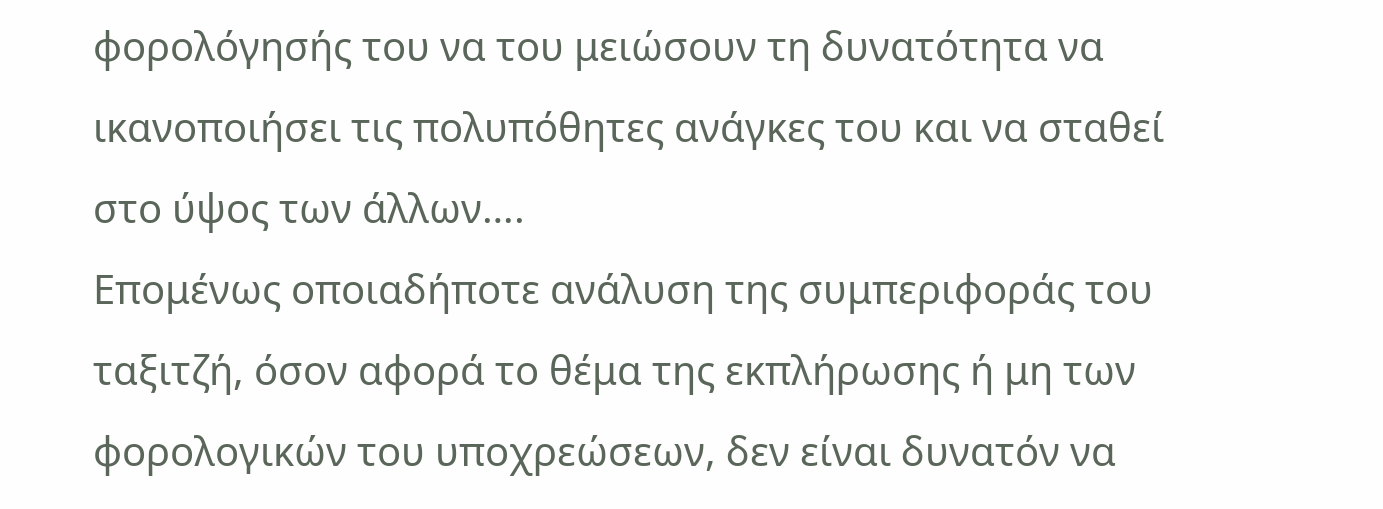φορολόγησής του να του μειώσουν τη δυνατότητα να ικανοποιήσει τις πολυπόθητες ανάγκες του και να σταθεί στο ύψος των άλλων….
Επομένως οποιαδήποτε ανάλυση της συμπεριφοράς του ταξιτζή, όσον αφορά το θέμα της εκπλήρωσης ή μη των φορολογικών του υποχρεώσεων, δεν είναι δυνατόν να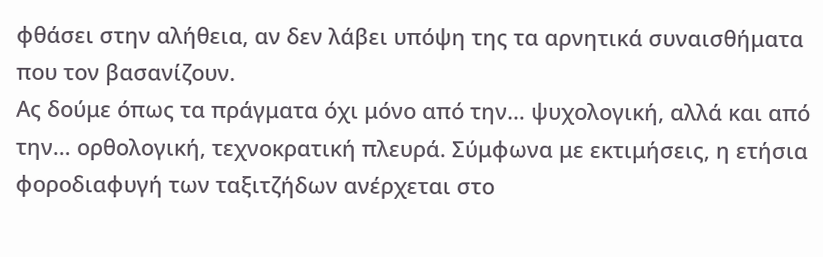φθάσει στην αλήθεια, αν δεν λάβει υπόψη της τα αρνητικά συναισθήματα που τον βασανίζουν.
Ας δούμε όπως τα πράγματα όχι μόνο από την… ψυχολογική, αλλά και από την… ορθολογική, τεχνοκρατική πλευρά. Σύμφωνα με εκτιμήσεις, η ετήσια φοροδιαφυγή των ταξιτζήδων ανέρχεται στο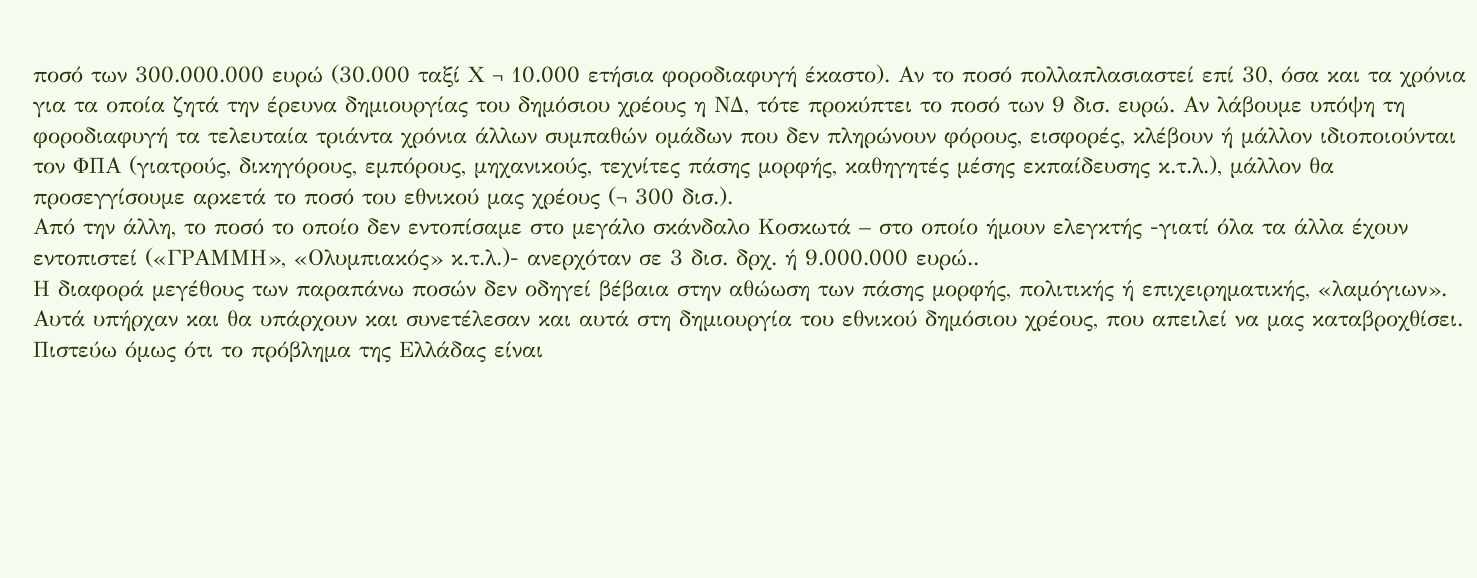ποσό των 300.000.000 ευρώ (30.000 ταξί Χ ¬ 10.000 ετήσια φοροδιαφυγή έκαστο). Αν το ποσό πολλαπλασιαστεί επί 30, όσα και τα χρόνια για τα οποία ζητά την έρευνα δημιουργίας του δημόσιου χρέους η ΝΔ, τότε προκύπτει το ποσό των 9 δισ. ευρώ. Αν λάβουμε υπόψη τη φοροδιαφυγή τα τελευταία τριάντα χρόνια άλλων συμπαθών ομάδων που δεν πληρώνουν φόρους, εισφορές, κλέβουν ή μάλλον ιδιοποιούνται τον ΦΠΑ (γιατρούς, δικηγόρους, εμπόρους, μηχανικούς, τεχνίτες πάσης μορφής, καθηγητές μέσης εκπαίδευσης κ.τ.λ.), μάλλον θα προσεγγίσουμε αρκετά το ποσό του εθνικού μας χρέους (¬ 300 δισ.).
Από την άλλη, το ποσό το οποίο δεν εντοπίσαμε στο μεγάλο σκάνδαλο Κοσκωτά – στο οποίο ήμουν ελεγκτής -γιατί όλα τα άλλα έχουν εντοπιστεί («ΓΡΑΜΜΗ», «Ολυμπιακός» κ.τ.λ.)- ανερχόταν σε 3 δισ. δρχ. ή 9.000.000 ευρώ..
Η διαφορά μεγέθους των παραπάνω ποσών δεν οδηγεί βέβαια στην αθώωση των πάσης μορφής, πολιτικής ή επιχειρηματικής, «λαμόγιων». Αυτά υπήρχαν και θα υπάρχουν και συνετέλεσαν και αυτά στη δημιουργία του εθνικού δημόσιου χρέους, που απειλεί να μας καταβροχθίσει. Πιστεύω όμως ότι το πρόβλημα της Ελλάδας είναι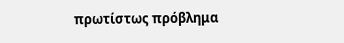πρωτίστως πρόβλημα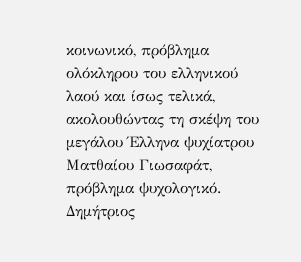κοινωνικό, πρόβλημα ολόκληρου του ελληνικού λαού και ίσως τελικά, ακολουθώντας τη σκέψη του μεγάλου Έλληνα ψυχίατρου Ματθαίου Γιωσαφάτ, πρόβλημα ψυχολογικό.
Δημήτριος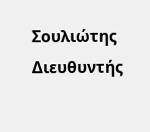Σουλιώτης
Διευθυντής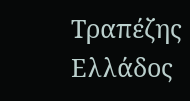Τραπέζης Ελλάδος